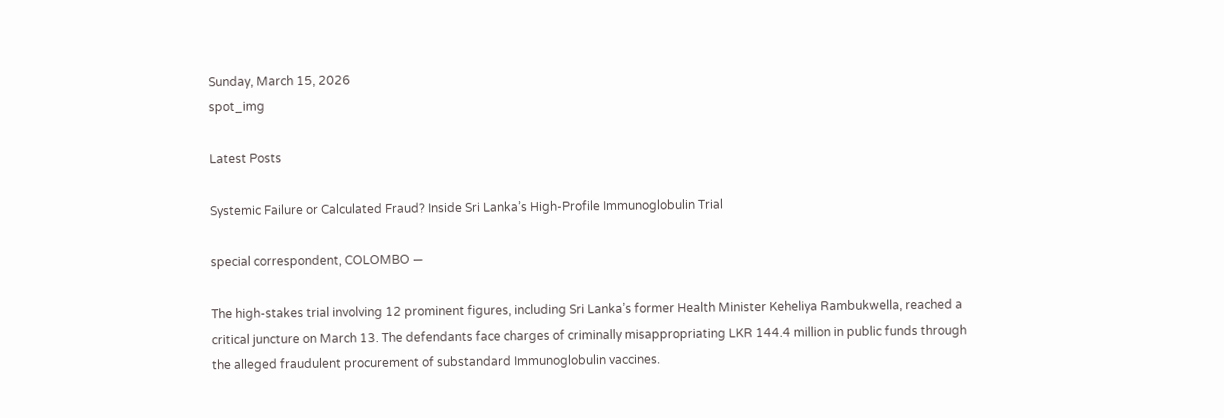Sunday, March 15, 2026
spot_img

Latest Posts

Systemic Failure or Calculated Fraud? Inside Sri Lanka’s High-Profile Immunoglobulin Trial

special correspondent, COLOMBO —

The high-stakes trial involving 12 prominent figures, including Sri Lanka’s former Health Minister Keheliya Rambukwella, reached a critical juncture on March 13. The defendants face charges of criminally misappropriating LKR 144.4 million in public funds through the alleged fraudulent procurement of substandard Immunoglobulin vaccines.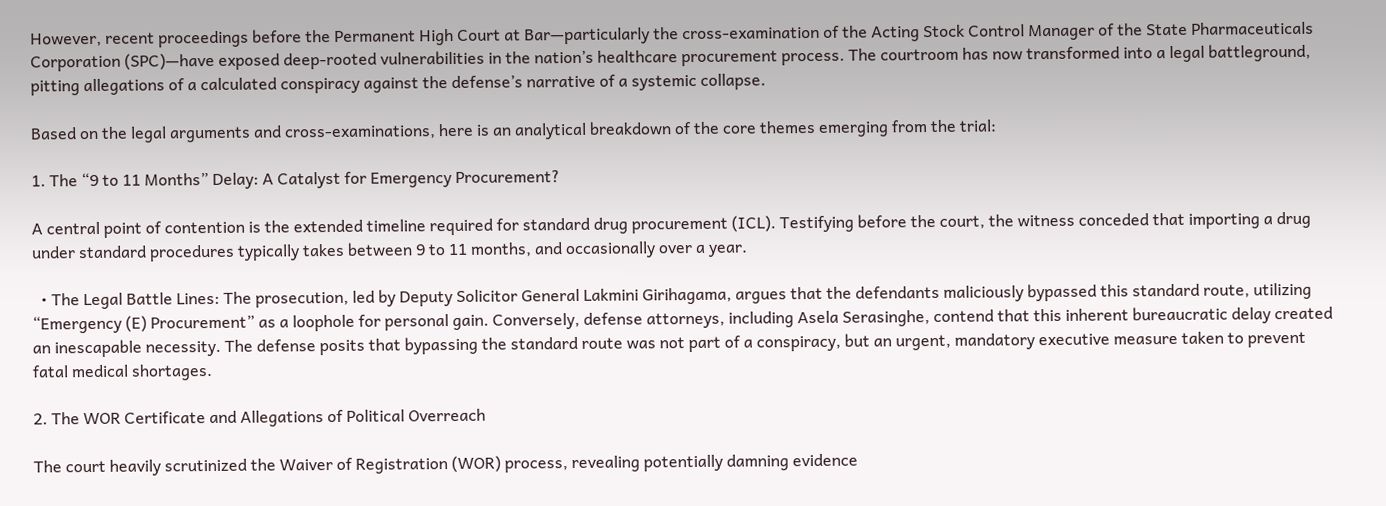However, recent proceedings before the Permanent High Court at Bar—particularly the cross-examination of the Acting Stock Control Manager of the State Pharmaceuticals Corporation (SPC)—have exposed deep-rooted vulnerabilities in the nation’s healthcare procurement process. The courtroom has now transformed into a legal battleground, pitting allegations of a calculated conspiracy against the defense’s narrative of a systemic collapse.

Based on the legal arguments and cross-examinations, here is an analytical breakdown of the core themes emerging from the trial:

1. The “9 to 11 Months” Delay: A Catalyst for Emergency Procurement?

A central point of contention is the extended timeline required for standard drug procurement (ICL). Testifying before the court, the witness conceded that importing a drug under standard procedures typically takes between 9 to 11 months, and occasionally over a year.

  • The Legal Battle Lines: The prosecution, led by Deputy Solicitor General Lakmini Girihagama, argues that the defendants maliciously bypassed this standard route, utilizing “Emergency (E) Procurement” as a loophole for personal gain. Conversely, defense attorneys, including Asela Serasinghe, contend that this inherent bureaucratic delay created an inescapable necessity. The defense posits that bypassing the standard route was not part of a conspiracy, but an urgent, mandatory executive measure taken to prevent fatal medical shortages.

2. The WOR Certificate and Allegations of Political Overreach

The court heavily scrutinized the Waiver of Registration (WOR) process, revealing potentially damning evidence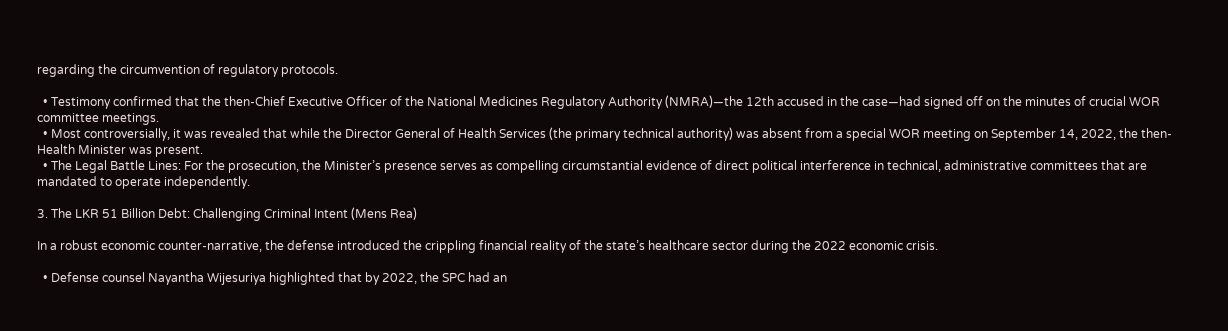regarding the circumvention of regulatory protocols.

  • Testimony confirmed that the then-Chief Executive Officer of the National Medicines Regulatory Authority (NMRA)—the 12th accused in the case—had signed off on the minutes of crucial WOR committee meetings.
  • Most controversially, it was revealed that while the Director General of Health Services (the primary technical authority) was absent from a special WOR meeting on September 14, 2022, the then-Health Minister was present.
  • The Legal Battle Lines: For the prosecution, the Minister’s presence serves as compelling circumstantial evidence of direct political interference in technical, administrative committees that are mandated to operate independently.

3. The LKR 51 Billion Debt: Challenging Criminal Intent (Mens Rea)

In a robust economic counter-narrative, the defense introduced the crippling financial reality of the state’s healthcare sector during the 2022 economic crisis.

  • Defense counsel Nayantha Wijesuriya highlighted that by 2022, the SPC had an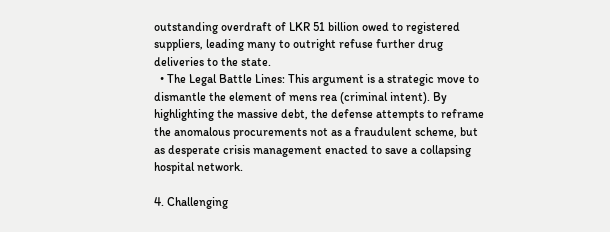outstanding overdraft of LKR 51 billion owed to registered suppliers, leading many to outright refuse further drug deliveries to the state.
  • The Legal Battle Lines: This argument is a strategic move to dismantle the element of mens rea (criminal intent). By highlighting the massive debt, the defense attempts to reframe the anomalous procurements not as a fraudulent scheme, but as desperate crisis management enacted to save a collapsing hospital network.

4. Challenging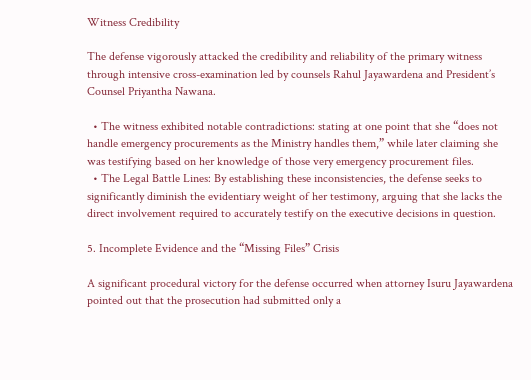Witness Credibility

The defense vigorously attacked the credibility and reliability of the primary witness through intensive cross-examination led by counsels Rahul Jayawardena and President’s Counsel Priyantha Nawana.

  • The witness exhibited notable contradictions: stating at one point that she “does not handle emergency procurements as the Ministry handles them,” while later claiming she was testifying based on her knowledge of those very emergency procurement files.
  • The Legal Battle Lines: By establishing these inconsistencies, the defense seeks to significantly diminish the evidentiary weight of her testimony, arguing that she lacks the direct involvement required to accurately testify on the executive decisions in question.

5. Incomplete Evidence and the “Missing Files” Crisis

A significant procedural victory for the defense occurred when attorney Isuru Jayawardena pointed out that the prosecution had submitted only a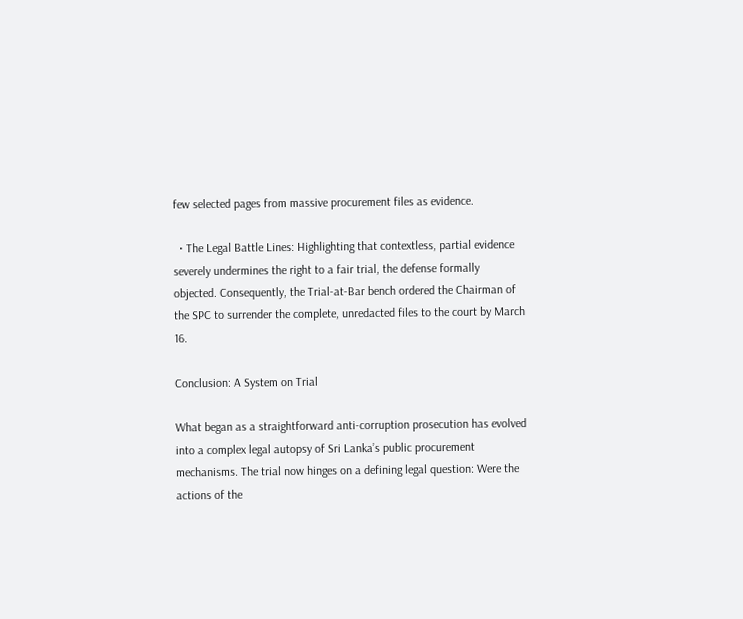few selected pages from massive procurement files as evidence.

  • The Legal Battle Lines: Highlighting that contextless, partial evidence severely undermines the right to a fair trial, the defense formally objected. Consequently, the Trial-at-Bar bench ordered the Chairman of the SPC to surrender the complete, unredacted files to the court by March 16.

Conclusion: A System on Trial

What began as a straightforward anti-corruption prosecution has evolved into a complex legal autopsy of Sri Lanka’s public procurement mechanisms. The trial now hinges on a defining legal question: Were the actions of the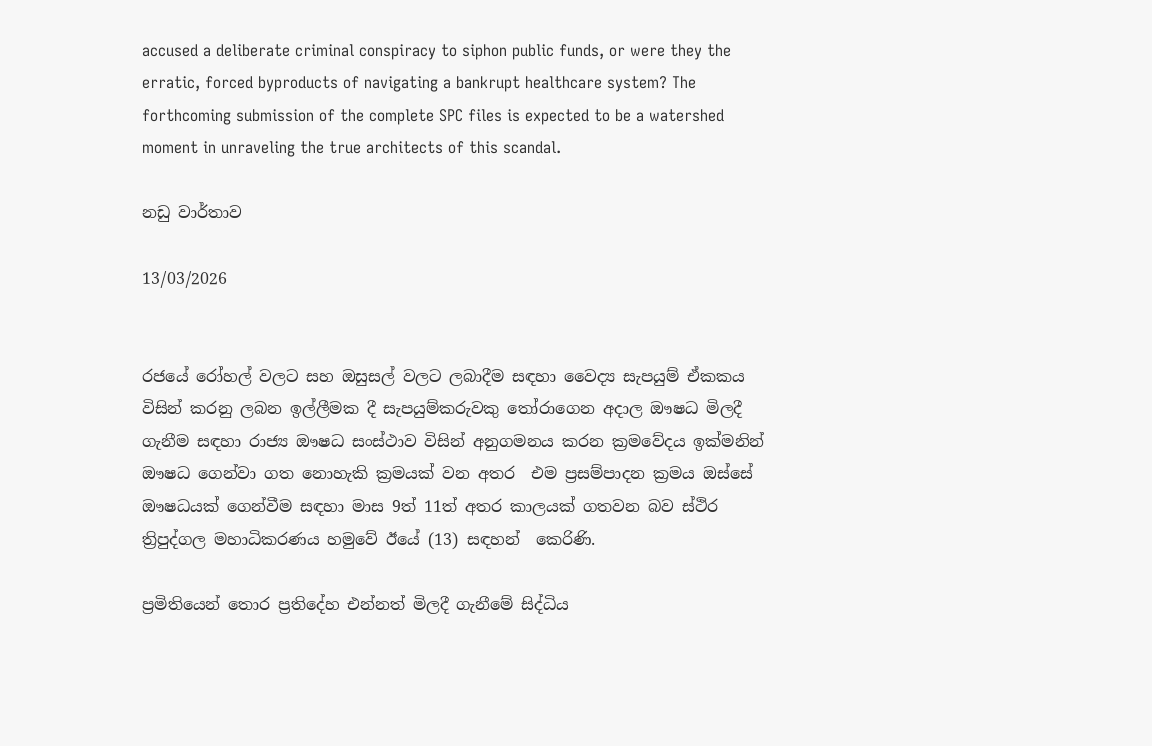accused a deliberate criminal conspiracy to siphon public funds, or were they the erratic, forced byproducts of navigating a bankrupt healthcare system? The forthcoming submission of the complete SPC files is expected to be a watershed moment in unraveling the true architects of this scandal.

නඩු වාර්තාව

13/03/2026


රජයේ රෝහල් වලට සහ ඔසුසල් වලට ලබාදීම සඳහා වෛද්‍ය සැපයුම් ඒකකය විසින් කරනු ලබන ඉල්ලීමක දී සැපයුම්කරුවකු තෝරාගෙන අදාල ඖෂධ මිලදී ගැනීම සඳහා රාජ්‍ය ඖෂධ සංස්ථාව විසින් අනුගමනය කරන ක්‍රමවේදය ඉක්මනින් ඖෂධ ගෙන්වා ගත නොහැකි ක්‍රමයක් වන අතර  එම ප්‍රසම්පාදන ක්‍රමය ඔස්සේ ඖෂධයක් ගෙන්වීම සඳහා මාස 9ත් 11ත් අතර කාලයක් ගතවන බව ස්ථිර ත්‍රිපුද්ගල මහාධිකරණය හමුවේ ඊයේ (13) සඳහන්  කෙරිණි.

ප්‍රමිතියෙන් තොර ප්‍රතිදේහ එන්නත් මිලදී ගැනීමේ සිද්ධිය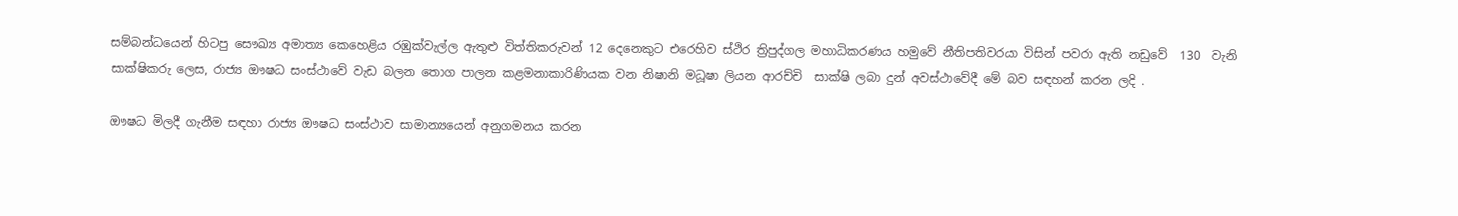සම්බන්ධයෙන් හිටපු සෞඛ්‍ය අමාත්‍ය කෙහෙළිය රඹුක්වැල්ල ඇතුළු විත්තිකරුවන් 12 දෙනෙකුට එරෙහිව ස්ථිර ත්‍රිපුද්ගල මහාධිකරණය හමුවේ නීතිපතිවරයා විසින් පවරා ඇති නඩුවේ  130  වැනි සාක්ෂිකරු ලෙස, රාජ්‍ය ඖෂධ සංස්ථාවේ වැඩ බලන තොග පාලන කළමනාකාරිණියක වන නිෂානි මධූෂා ලියන ආරච්චි  සාක්ෂි ලබා දුන් අවස්ථාවේදී මේ බව සඳහන් කරන ලදි .

ඖෂධ මිලදී ගැනීම සඳහා රාජ්‍ය ඖෂධ සංස්ථාව සාමාන්‍යයෙන් අනුගමනය කරන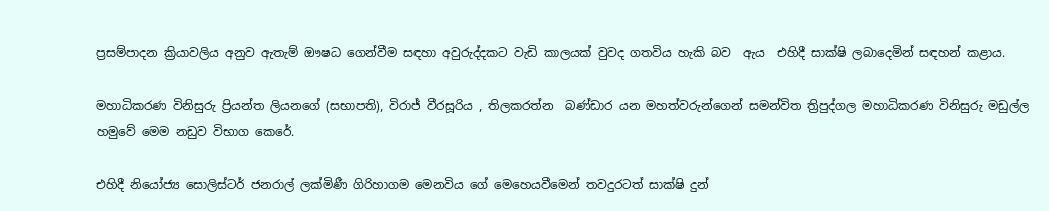ප්‍රසම්පාදන ක්‍රියාවලිය අනුව ඇතැම් ඖෂධ ගෙන්වීම සඳහා අවුරුද්දකට වැඩි කාලයක් වුවද ගතවිය හැකි බව  ඇය  එහිදී සාක්ෂි ලබාදෙමින් සඳහන් කළාය.

මහාධිකරණ විනිසුරු ප්‍රියන්ත ලියනගේ (සභාපති), විරාජ් වීරසූරිය , තිලකරත්න  බණ්ඩාර යන මහත්වරුන්ගෙන් සමන්විත ත්‍රිපුද්ගල මහාධිකරණ විනිසුරු මඩුල්ල හමුවේ මෙම නඩුව විභාග කෙරේ.

එහිදී නියෝජ්‍ය සොලිස්ටර් ජනරාල් ලක්මිණී ගිරිහාගම මෙනවිය ගේ මෙහෙයවීමෙන් තවදුරටත් සාක්ෂි දුන්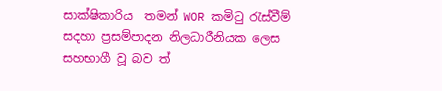සාක්ෂිකාරිය  තමන් WOR කමිටු රැස්වීම් සදහා ප්‍රසම්පාදන නිලධාරීනියක ලෙස සහභාගී වූ බව ත්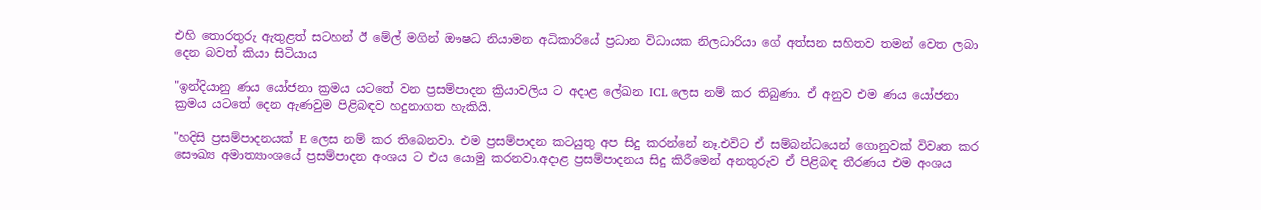එහි තොරතුරු ඇතුළත් සටහන් ඊ මේල් මගින් ඖෂධ නියාමන අධිකාරියේ ප්‍රධාන විධායක නිලධාරියා ගේ අත්සන සහිතව තමන් වෙත ලබා දෙන බවත් කියා සිටියාය

"ඉන්දියානු ණය යෝජනා ක්‍රමය යටතේ වන ප්‍රසම්පාදන ක්‍රියාවලිය ට අදාළ ලේඛන ICL ලෙස නම් කර තිබුණා. ඒ අනුව එම ණය යෝජනා ක්‍රමය යටතේ දෙන ඇණවුම පිළිබඳව හදුනාගත හැකියි.

"හදිසි ප්‍රසම්පාදනයක් E ලෙස නම් කර තිබෙනවා. එම ප්‍රසම්පාදන කටයුතු අප සිදු කරන්නේ නෑ.එවිට ඒ සම්බන්ධයෙන් ගොනුවක් විවෘත කර සෞඛ්‍ය අමාත්‍යාංශයේ ප්‍රසම්පාදන අංශය ට එය යොමු කරනවා.අදාළ ප්‍රසම්පාදනය සිදු කිරීමෙන් අනතුරුව ඒ පිළිබඳ තීරණය එම අංශය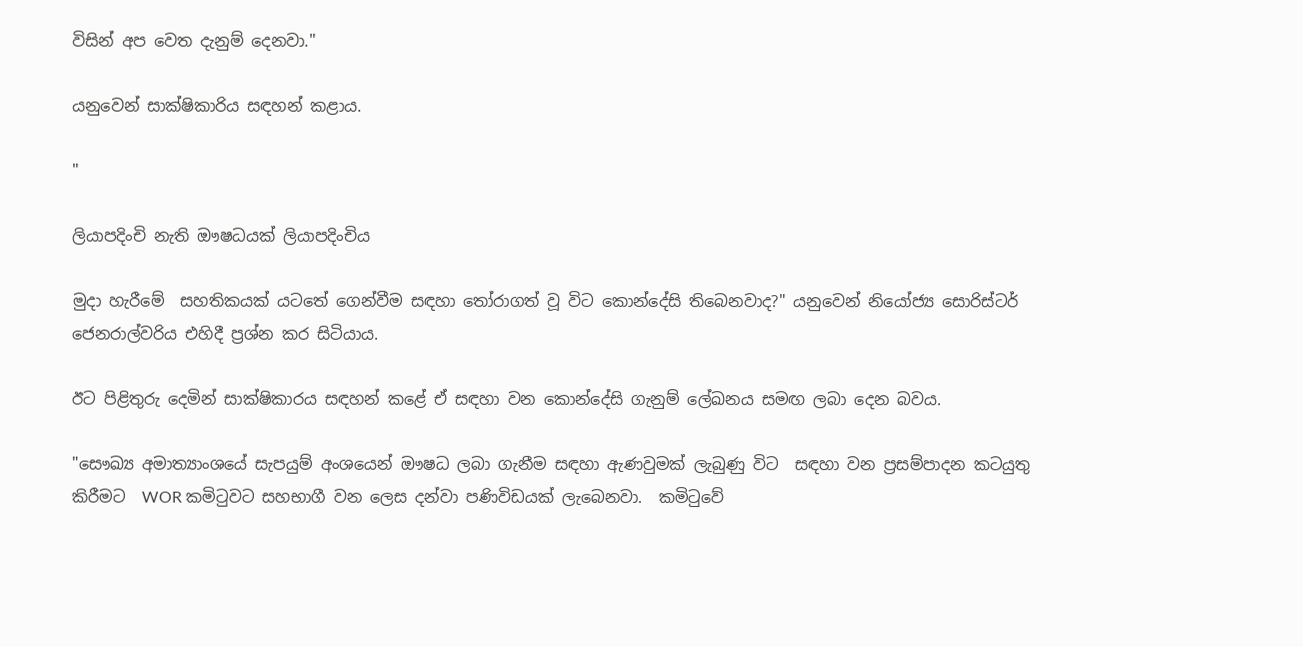විසින් අප වෙත දැනුම් දෙනවා."

යනුවෙන් සාක්ෂිකාරිය සඳහන් කළාය.

"

ලියාපදිංචි නැති ඖෂධයක් ලියාපදිංචිය

මුදා හැරීමේ  සහතිකයක් යටතේ ගෙන්වීම සඳහා තෝරාගත් වූ විට කොන්දේසි තිබෙනවාද?" යනුවෙන් නියෝජ්‍ය සොරිස්ටර් ජෙනරාල්වරිය එහිදී ප්‍රශ්න කර සිටියාය.

ඊට පිළිතුරු දෙමින් සාක්ෂිකාරය සඳහන් කළේ ඒ සඳහා වන කොන්දේසි ගැනුම් ලේඛනය සමඟ ලබා දෙන බවය.

"සෞඛ්‍ය අමාත්‍යාංශයේ සැපයුම් අංශයෙන් ඖෂධ ලබා ගැනීම සඳහා ඇණවුමක් ලැබුණු විට  සඳහා වන ප්‍රසම්පාදන කටයුතු කිරීමට  WOR කමිටුවට සහභාගී වන ලෙස දන්වා පණිවිඩයක් ලැබෙනවා.  කමිටුවේ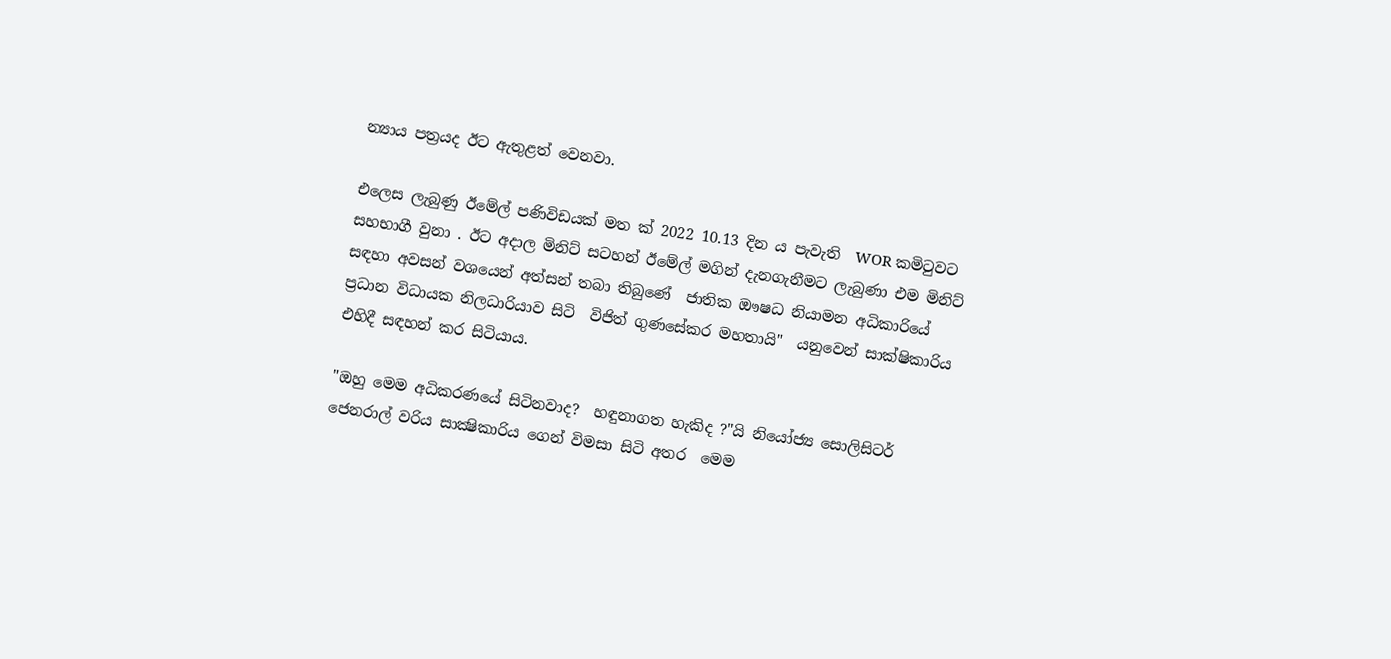න්‍යාය පත්‍රයද ඊට ඇතුළත් වෙනවා.

එලෙස ලැබුණු ඊමේල් පණිවිඩයක් මත ක් 2022 10.13 දින ය පැවැති  WOR කමිටුවට සහභාගී වුනා . ඊට අදාල මිනිට් සටහන් ඊමේල් මගින් දැනගැනීමට ලැබුණා එම මිනිට් සඳහා අවසන් වශයෙන් අත්සන් තබා තිබුණේ  ජාතික ඖෂධ නියාමන අධිකාරියේ ප්‍රධාන විධායක නිලධාරියාව සිටි  විජිත් ගුණසේකර මහතායි"  යනුවෙන් සාක්ෂිකාරිය එහිදී සඳහන් කර සිටියාය.

"ඔහු මෙම අධිකරණයේ සිටිනවාද?  හඳුනාගත හැකිද ?"යි නියෝජ්‍ය සොලිසිටර් ජෙනරාල් වරිය සාක්‍ෂිකාරිය ගෙන් විමසා සිටි අතර  මෙම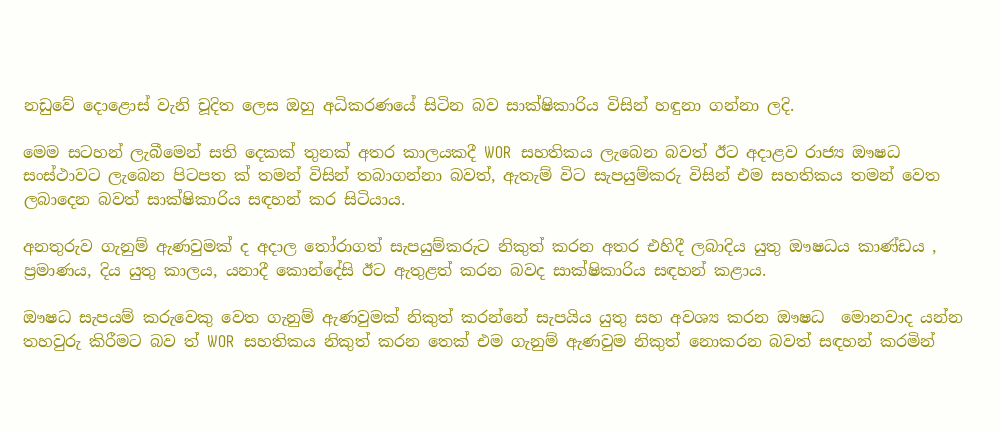නඩුවේ දොළොස් වැනි චූදිත ලෙස ඔහු අධිකරණයේ සිටින බව සාක්ෂිකාරිය විසින් හඳුනා ගන්නා ලදි.

මෙම සටහන් ලැබීමෙන් සති දෙකක් තුනක් අතර කාලයකදී WOR  සහතිකය ලැබෙන බවත් ඊට අදාළව රාජ්‍ය ඖෂධ සංස්ථාවට ලැබෙන පිටපත ක් තමන් විසින් තබාගන්නා බවත්, ඇතැම් විට සැපයුම්කරු විසින් එම සහතිකය තමන් වෙත ලබාදෙන බවත් සාක්ෂිකාරිය සඳහන් කර සිටියාය.

අනතුරුව ගැනුම් ඇණවුමක් ද අදාල තෝරාගත් සැපයුම්කරුට නිකුත් කරන අතර එහිදී ලබාදිය යුතු ඖෂධය කාණ්ඩය , ප්‍රමාණය, දිය යුතු කාලය, යනාදී කොන්දේසි ඊට ඇතුළත් කරන බවද සාක්ෂිකාරිය සඳහන් කළාය.

ඖෂධ සැපයම් කරුවෙකු වෙත ගැනුම් ඇණවුමක් නිකුත් කරන්නේ සැපයිය යුතු සහ අවශ්‍ය කරන ඖෂධ  මොනවාද යන්න තහවුරු කිරීමට බව ත් WOR  සහතිකය නිකුත් කරන තෙක් එම ගැනුම් ඇණවුම නිකුත් නොකරන බවත් සඳහන් කරමින්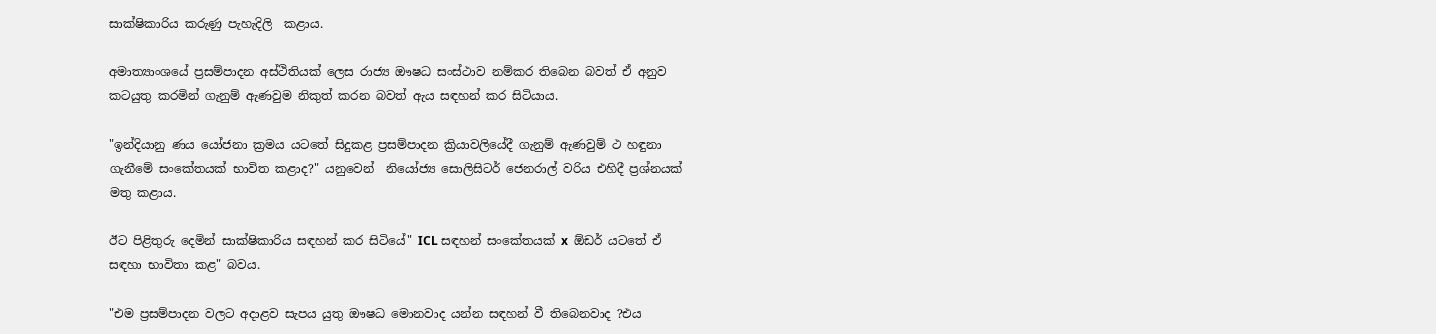සාක්ෂිකාරිය කරුණු පැහැදිලි  කළාය.

අමාත්‍යාංශයේ ප්‍රසම්පාදන අස්ථිතියක් ලෙස රාජ්‍ය ඖෂධ සංස්ථාව නම්කර තිබෙන බවත් ඒ අනුව කටයුතු කරමින් ගැනුම් ඇණවුම නිකුත් කරන බවත් ඇය සඳහන් කර සිටියාය.

"ඉන්දියානු ණය යෝජනා ක්‍රමය යටතේ සිදුකළ ප්‍රසම්පාදන ක්‍රියාවලියේදී ගැනුම් ඇණවුම් ථ හඳුනා ගැනීමේ සංකේතයක් භාවිත කළාද?" යනුවෙන්  නියෝජ්‍ය සොලිසිටර් ජෙනරාල් වරිය එහිදී ප්‍රශ්නයක් මතු කළාය.

ඊට පිළිතුරු දෙමින් සාක්ෂිකාරිය සඳහන් කර සිටියේ" ICL සඳහන් සංකේතයක් x  ඕඩර් යටතේ ඒ සඳහා භාවිතා කළ" බවය.

"එම ප්‍රසම්පාදන වලට අදාළව සැපය යුතු ඖෂධ මොනවාද යන්න සඳහන් වී තිබෙනවාද ?එය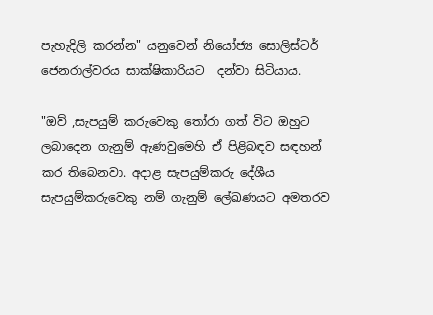පැහැදිලි කරන්න" යනුවෙන් නියෝජ්‍ය සොලිස්ටර් ජෙනරාල්වරය සාක්ෂිකාරියට  දන්වා සිටියාය.

"ඔව් ,සැපයුම් කරුවෙකු තෝරා ගත් විට ඔහුට ලබාදෙන ගැනුම් ඇණවුමෙහි ඒ පිළිබඳව සඳහන් කර තිබෙනවා. අදාළ සැපයුම්කරු දේශීය සැපයුම්කරුවෙකු නම් ගැනුම් ලේඛණයට අමතරව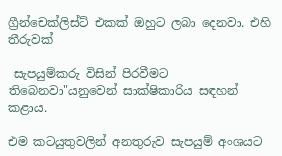ග්‍රීන්චෙක්ලිස්ට් එකක් ඔහුට ලබා දෙනවා. එහි තීරුවක්

 සැපයුම්කරු විසින් පිරවීමට තිබෙනවා"යනුවෙන් සාක්ෂිකාරිය සඳහන් කළාය.

එම කටයුතුවලින් අනතුරුව සැපයුම් අංශයට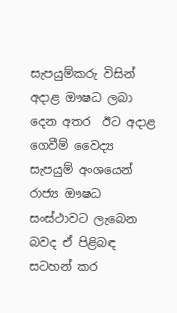සැපයුම්කරු විසින් අදාළ ඖෂධ ලබා දෙන අතර  ඊට අදාළ ගෙවීම් වෛද්‍ය සැපයුම් අංශයෙන් රාජ්‍ය ඖෂධ සංස්ථාවට ලැබෙන බවද ඒ පිළිබඳ සටහන් කර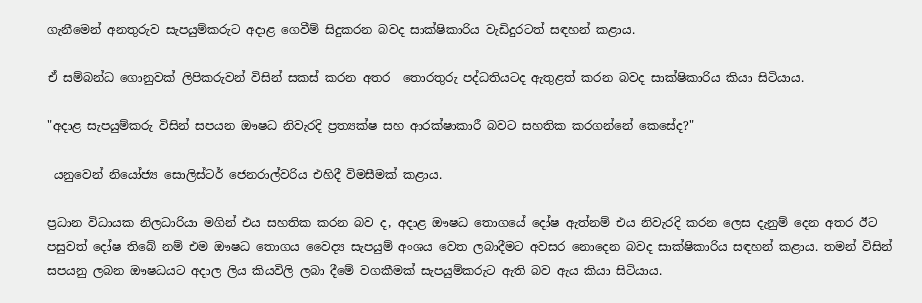ගැනීමෙන් අනතුරුව සැපයුම්කරුට අදාළ ගෙවීම් සිදුකරන බවද සාක්ෂිකාරිය වැඩිදුරටත් සඳහන් කළාය.

ඒ සම්බන්ධ ගොනුවක් ලිපිකරුවන් විසින් සකස් කරන අතර  තොරතුරු පද්ධතියටද ඇතුළත් කරන බවද සාක්ෂිකාරිය කියා සිටියාය.

"අදාළ සැපයුම්කරු විසින් සපයන ඖෂධ නිවැරදි ප්‍රත්‍යක්ෂ සහ ආරක්ෂාකාරී බවට සහතික කරගන්නේ කෙසේද?"

 යනුවෙන් නියෝජ්‍ය සොලිස්ටර් ජෙනරාල්වරිය එහිදී විමසීමක් කළාය.

ප්‍රධාන විධායක නිලධාරියා මගින් එය සහතික කරන බව ද, අදාළ ඖෂධ තොගයේ දෝෂ ඇත්නම් එය නිවැරදි කරන ලෙස දැනුම් දෙන අතර ඊට පසුවත් දෝෂ තිබේ නම් එම ඖෂධ තොගය වෛද්‍ය සැපයුම් අංශය වෙත ලබාදීමට අවසර නොදෙන බවද සාක්ෂිකාරිය සඳහන් කළාය. තමන් විසින් සපයනු ලබන ඖෂධයට අදාල ලිය කියවිලි ලබා දීමේ වගකීමක් සැපයුම්කරුට ඇති බව ඇය කියා සිටියාය.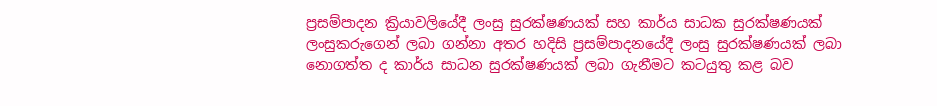ප්‍රසම්පාදන ක්‍රියාවලියේදී ලංසු සුරක්ෂණයක් සහ කාර්ය සාධක සුරක්ෂණයක් ලංසුකරුගෙන් ලබා ගන්නා අතර හදිසි ප්‍රසම්පාදනයේදී ලංසු සුරක්ෂණයක් ලබා නොගත්ත ද කාර්ය සාධන සුරක්ෂණයක් ලබා ගැනීමට කටයුතු කළ බව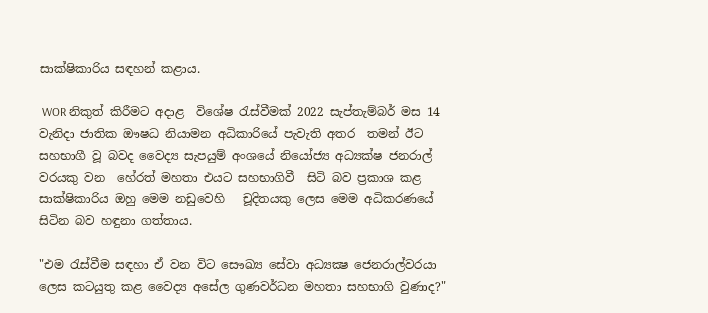සාක්ෂිකාරිය සඳහන් කළාය.

 WOR නිකුත් කිරීමට අදාළ  විශේෂ රැස්වීමක් 2022 සැප්තැම්බර් මස 14 වැනිදා ජාතික ඖෂධ නියාමන අධිකාරියේ පැවැති අතර  තමන් ඊට සහභාගී වූ බවද වෛද්‍ය සැපයුම් අංශයේ නියෝජ්‍ය අධ්‍යක්ෂ ජනරාල් වරයකු වන  හේරත් මහතා එයට සහභාගිවී  සිටි බව ප්‍රකාශ කළ සාක්ෂිකාරිය ඔහු මෙම නඩුවෙහි   චූදිතයකු ලෙස මෙම අධිකරණයේ සිටින බව හඳුනා ගත්තාය.

"එම රැස්වීම සඳහා ඒ වන විට සෞඛ්‍ය සේවා අධ්‍යක්‍ෂ ජෙනරාල්වරයා ලෙස කටයුතු කළ වෛද්‍ය අසේල ගුණවර්ධන මහතා සහභාගි වුණාද?"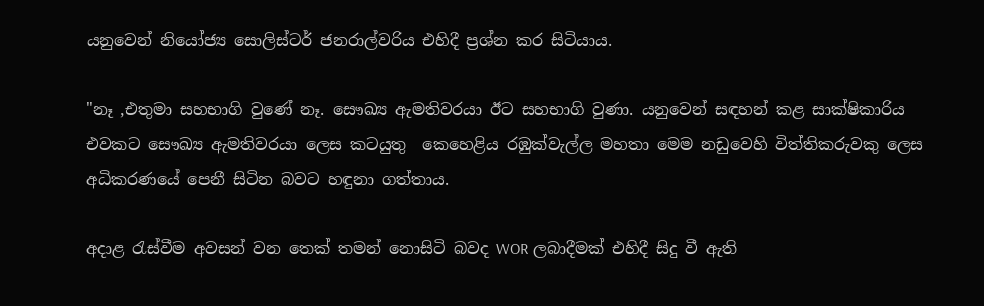යනුවෙන් නියෝජ්‍ය සොලිස්ටර් ජනරාල්වරිය එහිදී ප්‍රශ්න කර සිටියාය.

"නෑ ,එතුමා සහභාගි වුණේ නෑ. සෞඛ්‍ය ඇමතිවරයා ඊට සහභාගි වුණා. යනුවෙන් සඳහන් කළ සාක්ෂිකාරිය එවකට සෞඛ්‍ය ඇමතිවරයා ලෙස කටයුතු  කෙහෙළිය රඹුක්වැල්ල මහතා මෙම නඩුවෙහි විත්තිකරුවකු ලෙස අධිකරණයේ පෙනී සිටින බවට හඳුනා ගත්තාය.

අදාළ රැස්වීම අවසන් වන තෙක් තමන් නොසිටි බවද WOR ලබාදීමක් එහිදී සිදු වී ඇති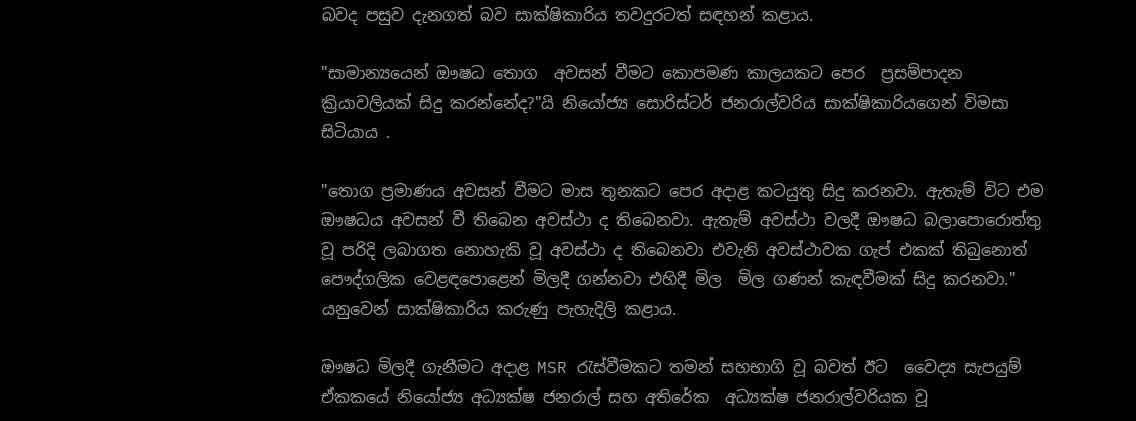බවද පසුව දැනගත් බව සාක්ෂිකාරිය තවදුරටත් සඳහන් කළාය.

"සාමාන්‍යයෙන් ඖෂධ තොග  අවසන් වීමට කොපමණ කාලයකට පෙර  ප්‍රසම්පාදන ක්‍රියාවලියක් සිදු කරන්නේද?"යි නියෝජ්‍ය සොරිස්ටර් ජනරාල්වරිය සාක්ෂිකාරියගෙන් විමසා සිටියාය .

"තොග ප්‍රමාණය අවසන් වීමට මාස තුනකට පෙර අදාළ කටයුතු සිදු කරනවා. ඇතැම් විට එම ඖෂධය අවසන් වී තිබෙන අවස්ථා ද තිබෙනවා. ඇතැම් අවස්ථා වලදී ඖෂධ බලාපොරොත්තු වූ පරිදි ලබාගත නොහැකි වූ අවස්ථා ද තිබෙනවා එවැනි අවස්ථාවක ගැප් එකක් තිබුනොත් පෞද්ගලික වෙළඳපොළෙන් මිලදී ගන්නවා එහිදී මිල  මිල ගණන් කැඳවීමක් සිදු කරනවා." යනුවෙන් සාක්ෂිකාරිය කරුණු පැහැදිලි කළාය.

ඖෂධ මිලදී ගැනීමට අදාළ MSR රැස්වීමකට තමන් සහභාගි වූ බවත් ඊට  වෛද්‍ය සැපයුම් ඒකකයේ නියෝජ්‍ය අධ්‍යක්ෂ ජනරාල් සහ අතිරේක  අධ්‍යක්ෂ ජනරාල්වරියක වූ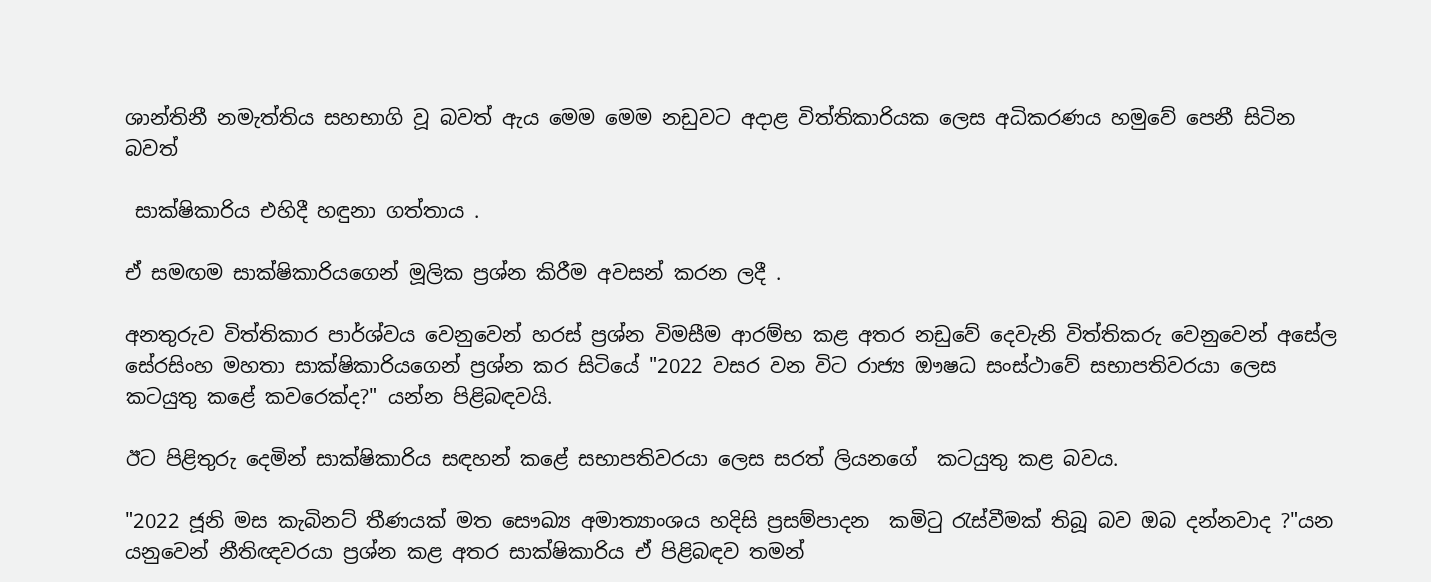ශාන්තිනී නමැත්තිය සහභාගි වූ බවත් ඇය මෙම මෙම නඩුවට අදාළ විත්තිකාරියක ලෙස අධිකරණය හමුවේ පෙනී සිටින බවත්

 සාක්ෂිකාරිය එහිදී හඳුනා ගත්තාය .

ඒ සමඟම සාක්ෂිකාරියගෙන් මූලික ප්‍රශ්න කිරීම අවසන් කරන ලදී .

අනතුරුව විත්තිකාර පාර්ශ්වය වෙනුවෙන් හරස් ප්‍රශ්න විමසීම ආරම්භ කළ අතර නඩුවේ දෙවැනි විත්තිකරු වෙනුවෙන් අසේල සේරසිංහ මහතා සාක්ෂිකාරියගෙන් ප්‍රශ්න කර සිටියේ "2022 වසර වන විට රාජ්‍ය ඖෂධ සංස්ථාවේ සභාපතිවරයා ලෙස කටයුතු කළේ කවරෙක්ද?" යන්න පිළිබඳවයි.

ඊට පිළිතුරු දෙමින් සාක්ෂිකාරිය සඳහන් කළේ සභාපතිවරයා ලෙස සරත් ලියනගේ  කටයුතු කළ බවය.

"2022 ජූනි මස කැබිනට් තීණයක් මත සෞඛ්‍ය අමාත්‍යාංශය හදිසි ප්‍රසම්පාදන  කමිටු රැස්වීමක් තිබූ බව ඔබ දන්නවාද ?"යන යනුවෙන් නීතිඥවරයා ප්‍රශ්න කළ අතර සාක්ෂිකාරිය ඒ පිළිබඳව තමන්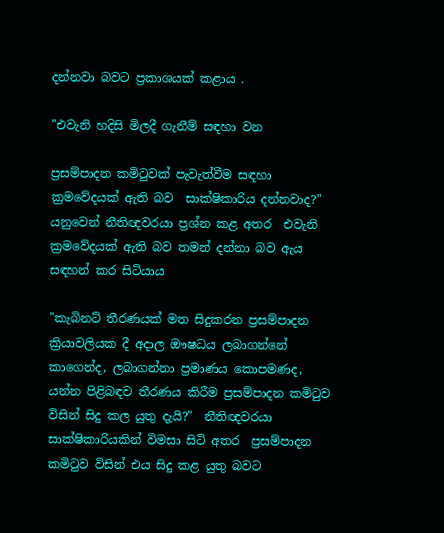දන්නවා බවට ප්‍රකාශයක් කළාය .

"එවැනි හදිසි මිලදී ගැනීම් සඳහා වන

ප්‍රසම්පාදන කමිටුවක් පැවැත්වීම සඳහා ක්‍රමවේදයක් ඇති බව  සාක්ෂිකාරිය දන්නවාද?" යනුවෙන් නීතිඥවරයා ප්‍රශ්න කළ අතර  එවැනි ක්‍රමවේදයක් ඇති බව තමන් දන්නා බව ඇය සඳහන් කර සිටියාය

"කැබිනට් තීරණයක් මත සිදුකරන ප්‍රසම්පාදන ක්‍රියාවලියක දී අදාල ඖෂධය ලබාගන්නේ කාගෙන්ද, ලබාගන්නා ප්‍රමාණය කොපමණද, යන්න පිළිබඳව තීරණය කිරීම ප්‍රසම්පාදන කමිටුව විසින් සිදු කල යුතු දැයි?"  නීතිඥවරයා සාක්ෂිකාරියකින් විමසා සිටි අතර  ප්‍රසම්පාදන කමිටුව විසින් එය සිදු කළ යුතු බවට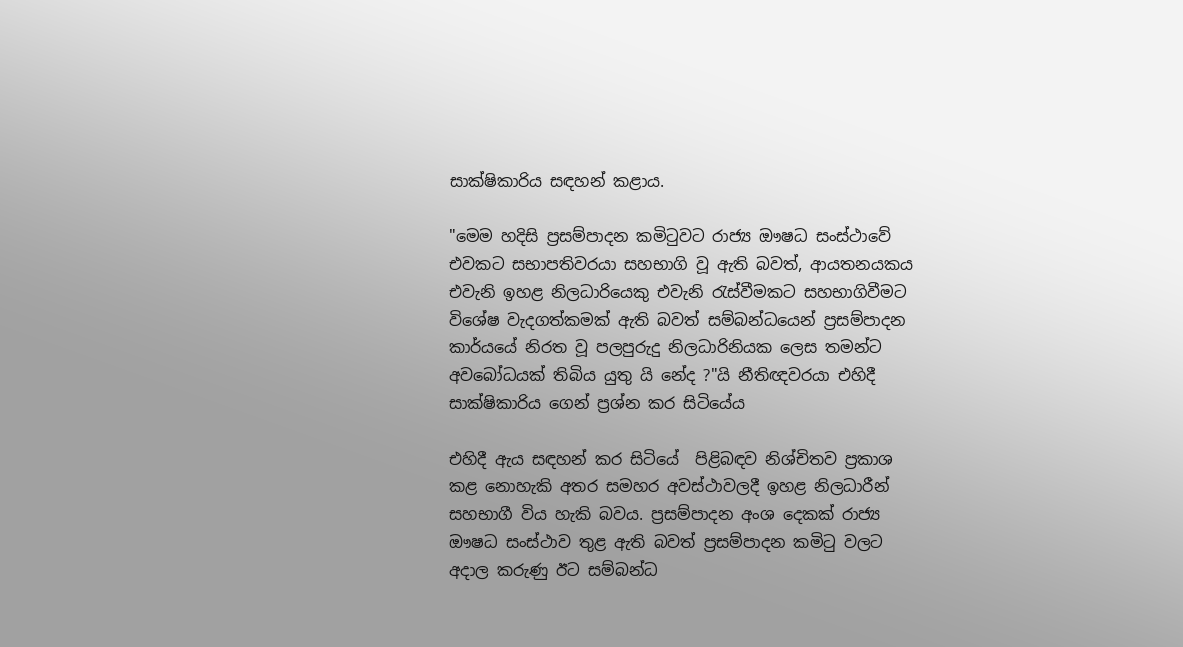සාක්ෂිකාරිය සඳහන් කළාය.

"මෙම හදිසි ප්‍රසම්පාදන කමිටුවට රාජ්‍ය ඖෂධ සංස්ථාවේ එවකට සභාපතිවරයා සහභාගි වූ ඇති බවත්, ආයතනයකය එවැනි ඉහළ නිලධාරියෙකු එවැනි රැස්වීමකට සහභාගිවීමට විශේෂ වැදගත්කමක් ඇති බවත් සම්බන්ධයෙන් ප්‍රසම්පාදන කාර්යයේ නිරත වූ පලපුරුදු නිලධාරිනියක ලෙස තමන්ට අවබෝධයක් තිබිය යුතු යි නේද ?"යි නීතිඥවරයා එහිදී සාක්ෂිකාරිය ගෙන් ප්‍රශ්න කර සිටියේය

එහිදී ඇය සඳහන් කර සිටියේ  පිළිබඳව නිශ්චිතව ප්‍රකාශ කළ නොහැකි අතර සමහර අවස්ථාවලදී ඉහළ නිලධාරීන් සහභාගී විය හැකි බවය. ප්‍රසම්පාදන අංශ දෙකක් රාජ්‍ය ඖෂධ සංස්ථාව තුළ ඇති බවත් ප්‍රසම්පාදන කමිටු වලට අදාල කරුණු ඊට සම්බන්ධ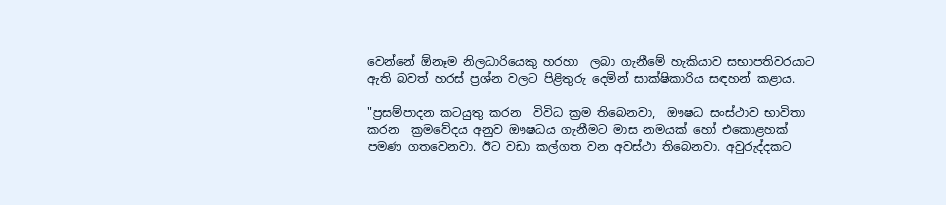වෙන්නේ ඕනෑම නිලධාරියෙකු හරහා  ලබා ගැනීමේ හැකියාව සභාපතිවරයාට ඇති බවත් හරස් ප්‍රශ්න වලට පිළිතුරු දෙමින් සාක්ෂිකාරිය සඳහන් කළාය.

"ප්‍රසම්පාදන කටයුතු කරන  විවිධ ක්‍රම තිබෙනවා,  ඖෂධ සංස්ථාව භාවිතා කරන ‍ ක්‍රමවේදය අනුව ඖෂධය ගැනීමට මාස නමයක් හෝ එකොළහක් පමණ ගතවෙනවා. ඊට වඩා කල්ගත වන අවස්ථා තිබෙනවා. අවුරුද්දකට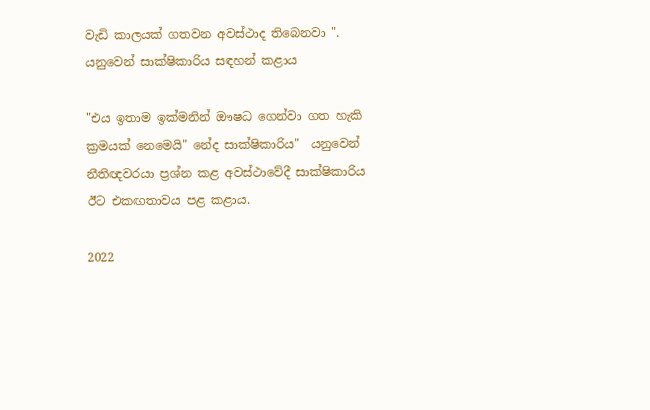වැඩි කාලයක් ගතවන අවස්ථාද තිබෙනවා ". යනුවෙන් සාක්ෂිකාරිය සඳහන් කළාය

"එය ඉතාම ඉක්මනින් ඖෂධ ගෙන්වා ගත හැකි ක්‍රමයක් නෙමෙයි" නේද සාක්ෂිකාරිය"  යනුවෙන් නීතිඥවරයා ප්‍රශ්න කළ අවස්ථාවේදී සාක්ෂිකාරිය ඊට එකඟතාවය පළ කළාය.

2022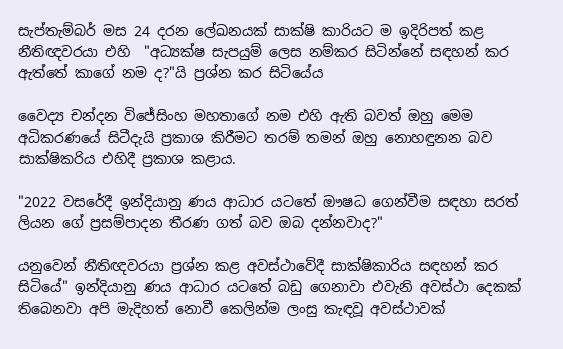සැප්තැම්බර් මස 24 දරන ලේඛනයක් සාක්ෂි කාරියට ම ඉදිරිපත් කළ නීතිඥවරයා එහි  "අධ්‍යක්ෂ සැපයුම් ලෙස නම්කර සිටින්නේ සඳහන් කර ඇත්තේ කාගේ නම ද?"යි ප්‍රශ්න කර සිටියේය

වෛද්‍ය චන්දන විජේසිංහ මහතාගේ නම එහි ඇති බවත් ඔහු මෙම අධිකරණයේ සිටීදැයි ප්‍රකාශ කිරීමට තරම් තමන් ඔහු නොහඳුනන බව සාක්ෂිකරිය එහිදී ප්‍රකාශ කළාය.

"2022 වසරේදී ඉන්දියානු ණය ආධාර යටතේ ඖෂධ ගෙන්වීම සඳහා සරත් ලියන ගේ ප්‍රසම්පාදන තීරණ ගත් බව ඔබ දන්නවාද?"

යනුවෙන් නීතිඥවරයා ප්‍රශ්න කළ අවස්ථාවේදී සාක්ෂිකාරිය සඳහන් කර සිටියේ" ඉන්දියානු ණය ආධාර යටතේ බඩු ගෙනාවා එවැනි අවස්ථා දෙකක් තිබෙනවා අපි මැදිහත් නොවී කෙලින්ම ලංසු කැඳවූ අවස්ථාවක්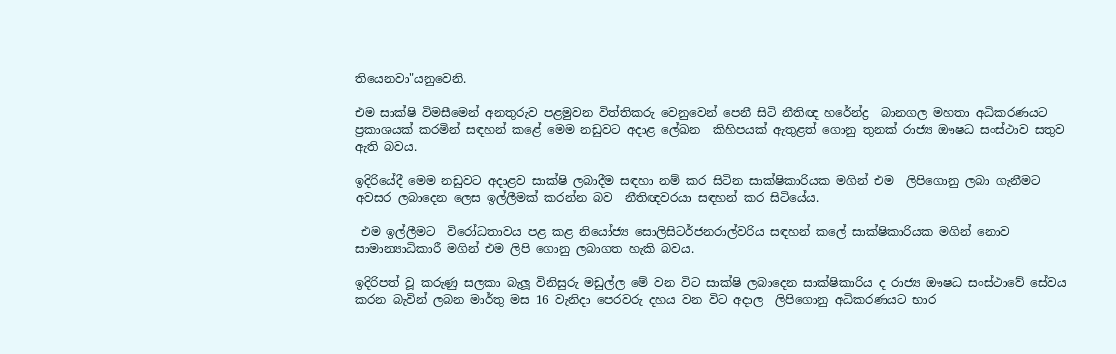තියෙනවා"යනුවෙනි.

එම සාක්ෂි විමසීමෙන් අනතුරුව පළමුවන විත්තිකරු වෙනුවෙන් පෙනී සිටි නීතිඥ හරේන්ද්‍ර  බානගල මහතා අධිකරණයට ප්‍රකාශයක් කරමින් සඳහන් කළේ මෙම නඩුවට අදාළ ලේඛන  කිහිපයක් ඇතුළත් ගොනු තුනක් රාජ්‍ය ඖෂධ සංස්ථාව සතුව ඇති බවය.

ඉදිරියේදී මෙම නඩුවට අදාළව සාක්ෂි ලබාදීම සඳහා නම් කර සිටින සාක්ෂිකාරියක මගින් එම  ලිපිගොනු ලබා ගැනීමට අවසර ලබාදෙන ලෙස ඉල්ලීමක් කරන්න බව  නීතිඥවරයා සඳහන් කර සිටියේය.

 එම ඉල්ලීමට  විරෝධතාවය පළ කළ නියෝජ්‍ය සොලිසිටර්ජනරාල්වරිය සඳහන් කලේ සාක්ෂිකාරියක මගින් නොව  සාමාන්‍යාධිකාරී මගින් එම ලිපි ගොනු ලබාගත හැකි බවය.

ඉදිරිපත් වූ කරුණු සලකා බැලූ විනිසුරු මඩුල්ල මේ වන විට සාක්ෂි ලබාදෙන සාක්ෂිකාරිය ද රාජ්‍ය ඖෂධ සංස්ථාවේ සේවය කරන බැවින් ලබන මාර්තු මස 16 වැනිදා පෙරවරු දහය වන විට අදාල  ලිපිගොනු අධිකරණයට භාර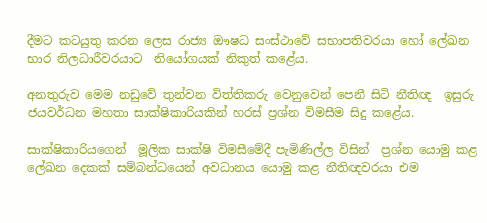දීමට කටයුතු කරන ලෙස රාජ්‍ය ඖෂධ සංස්ථාවේ සභාපතිවරයා හෝ ලේඛන භාර නිලධාරීවරයාට  නියෝගයක් නිකුත් කළේය.

අනතුරුව මෙම නඩුවේ තුන්වන විත්තිකරු වෙනුවෙන් පෙනී සිටි නීතිඥ  ඉසුරු ජයවර්ධන මහතා සාක්ෂිකාරියකින් හරස් ප්‍රශ්න විමසීම සිදු කළේය.

සාක්ෂිකාරියගෙන්  මූලික සාක්ෂි විමසීමේදී පැමිණිල්ල විසින්  ප්‍රශ්න යොමු කළ  ලේඛන දෙකක් සම්බන්ධයෙන් අවධානය යොමු කළ නීතිඥවරයා එම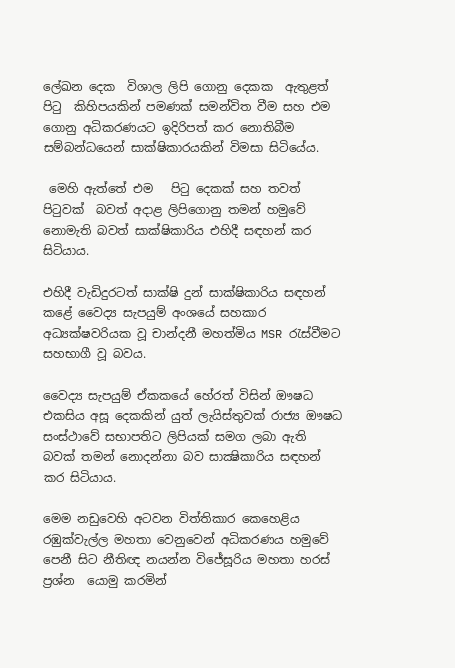ලේඛන දෙක  විශාල ලිපි ගොනු දෙකක  ඇතුළත් පිටු  කිහිපයකින් පමණක් සමන්විත වීම සහ එම ගොනු අධිකරණයට ඉදිරිපත් කර නොතිබීම  සම්බන්ධයෙන් සාක්ෂිකාරයකින් විමසා සිටියේය.

 මෙහි ඇත්තේ එම   පිටු දෙකක් සහ තවත් පිටුවක්  බවත් අදාළ ලිපිගොනු තමන් හමුවේ නොමැති බවත් සාක්ෂිකාරිය එහිදී සඳහන් කර සිටියාය.

එහිදී වැඩිදුරටත් සාක්ෂි දුන් සාක්ෂිකාරිය සඳහන් කළේ වෛද්‍ය සැපයුම් අංශයේ සහකාර අධ්‍යක්ෂවරියක වූ චාන්දනී මහත්මිය MSR රැස්වීමට සහභාගී වූ බවය.

වෛද්‍ය සැපයුම් ඒකකයේ හේරත් විසින් ඖෂධ එකසිය අසූ දෙකකින් යුත් ලැයිස්තුවක් රාජ්‍ය ඖෂධ සංස්ථාවේ සභාපතිට ලිපියක් සමග ලබා ඇති බවක් තමන් නොදන්නා බව සාක්‍ෂිකාරිය සඳහන් කර සිටියාය.

මෙම නඩුවෙහි අටවන විත්තිකාර කෙහෙළිය රඹුක්වැල්ල මහතා වෙනුවෙන් අධිකරණය හමුවේ පෙනී සිට නීතිඥ නයන්න විජේසූරිය මහතා හරස් ප්‍රශ්න  යොමු කරමින්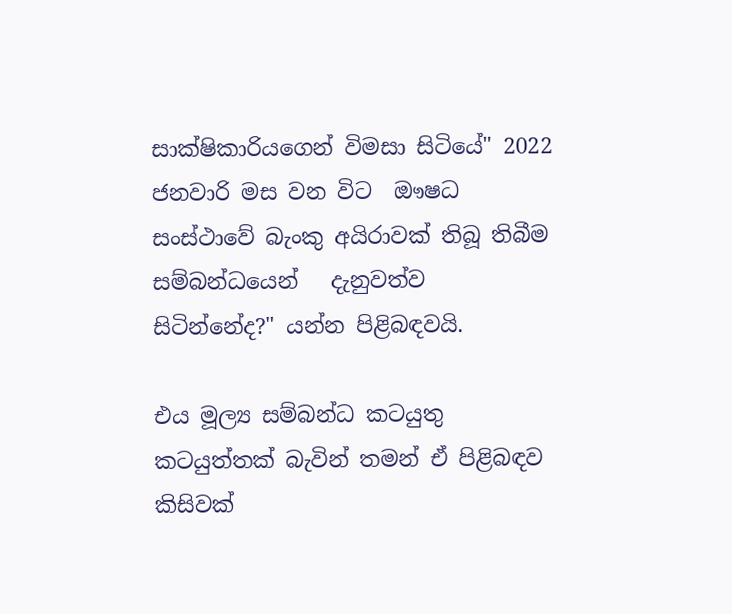සාක්ෂිකාරියගෙන් විමසා සිටියේ" 2022 ජනවාරි මස වන විට  ඖෂධ  සංස්ථාවේ බැංකු අයිරාවක් තිබූ තිබීම සම්බන්ධයෙන්   දැනුවත්ව සිටින්නේද?" යන්න පිළිබඳවයි.

එය මූල්‍ය සම්බන්ධ කටයුතු කටයුත්තක් බැවින් තමන් ඒ පිළිබඳව කිසිවක්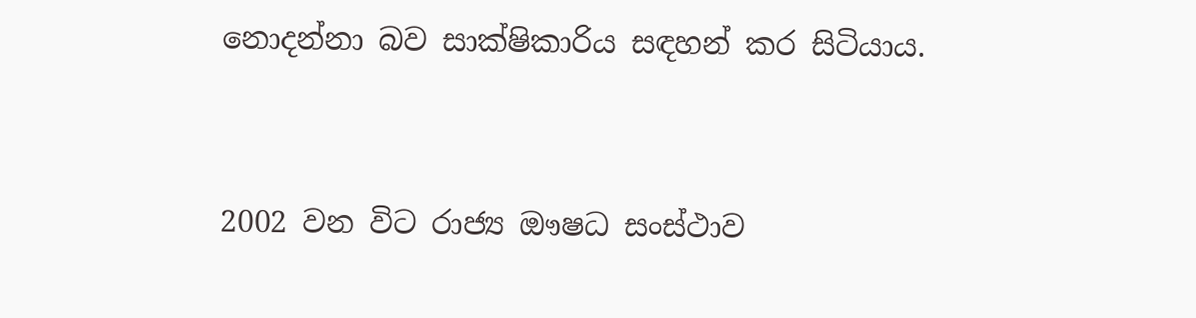නොදන්නා බව සාක්ෂිකාරිය සඳහන් කර සිටියාය.


2002 වන විට රාජ්‍ය ඖෂධ සංස්ථාව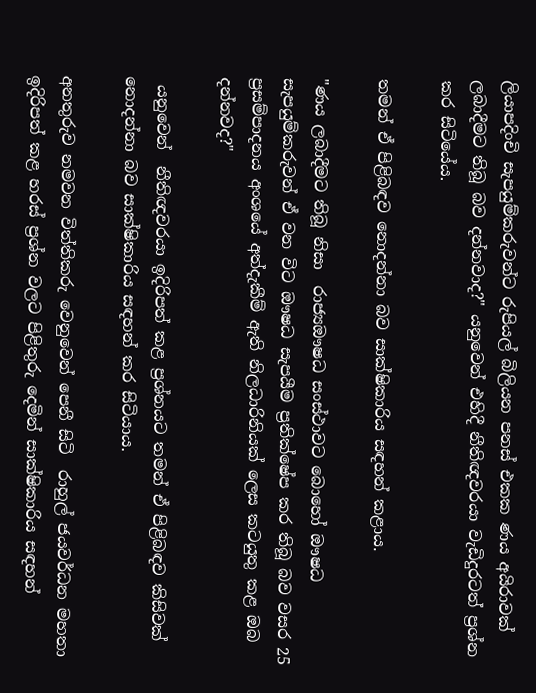ලියාපදිංචි සැපයුම්කරුවන්ට රුපියල් බිලියන පනස් එකක ණය අයිරාවක් ලබාදීමට තිබූ බව දන්නවාද?" යනුවෙන් එහිදී නීතිඥවරයා වැඩිදුරටත් ප්‍රශ්න කර සිටියේය.

තමන් ඒ පිළිබඳව නොදන්නා බව සාක්ෂිකාරිය සඳහන් කළාය.

"ණය ලබාදීමට තිබූ නිසා  රාජ්‍යඖෂධ සංස්ථාවට බොහෝ ඖෂධ සැපයුම්කරුවන් ඒ වන විට ඖෂධ සැපයීම ප්‍රතික්ෂේප කර තිබූ බව වසර 25 ප්‍රසම්පාදනය අංශයේ අත්දැකීම් ඇති නිලධාරිනියක් ලෙස කටයුතු කළ ඔබ දන්නවද?"

 යනුවෙන්  නීතිඥවරයා ඉදිරිපත් කළ ප්‍රශ්නයට තමන් ඒ පිළිබඳව කිසිවක් නොදන්නා බව සාක්ෂිකාරිය සඳහන් කර සිටියාය.

අනතුරුව නමවන විත්තිකරු වෙනුවෙන් පෙනී සිටි  රාහුල් ජයවර්ධන මහතා ඉදිරිපත් කළ හරස් ප්‍රශ්න වලට පිළිතුරු දෙමින් සාක්ෂිකාරිය සඳහන්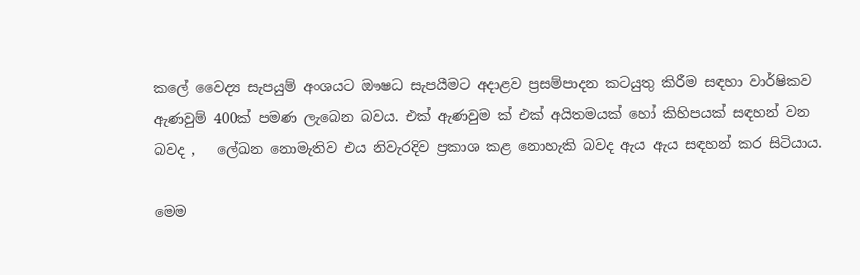කලේ වෛද්‍ය සැපයුම් අංශයට ඖෂධ සැපයීමට අදාළව ප්‍රසම්පාදන කටයුතු කිරීම සඳහා වාර්ෂිකව ඇණවුම් 400ක් පමණ ලැබෙන බවය. එක් ඇණවුම ක් එක් අයිතමයක් හෝ කිහිපයක් සඳහන් වන බවද ,   ලේඛන නොමැතිව එය නිවැරදිව ප්‍රකාශ කළ නොහැකි බවද ඇය ඇය සඳහන් කර සිටියාය.

මෙම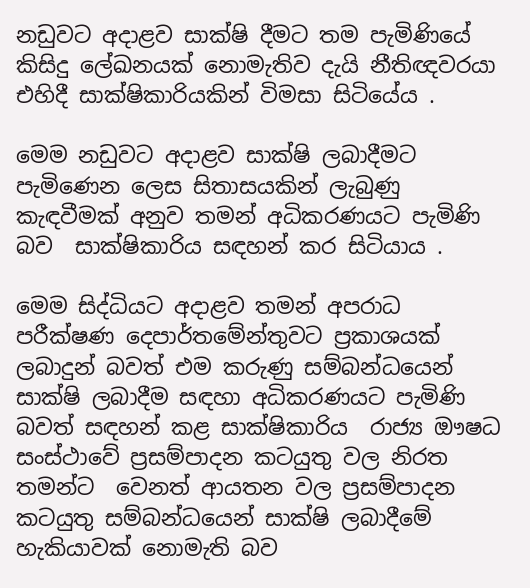නඩුවට අදාළව සාක්ෂි දීමට තම පැමිණියේ කිසිදු ලේඛනයක් නොමැතිව දැයි නීතිඥවරයා එහිදී සාක්ෂිකාරියකින් විමසා සිටියේය .

මෙම නඩුවට අදාළව සාක්ෂි ලබාදීමට පැමිණෙන ලෙස සිතාසයකින් ලැබුණු කැඳවීමක් අනුව තමන් අධිකරණයට පැමිණි බව  සාක්ෂිකාරිය සඳහන් කර සිටියාය .

මෙම සිද්ධියට අදාළව තමන් අපරාධ පරීක්ෂණ දෙපාර්තමේන්තුවට ප්‍රකාශයක් ලබාදුන් බවත් එම කරුණු සම්බන්ධයෙන් සාක්ෂි ලබාදීම සඳහා අධිකරණයට පැමිණි බවත් සඳහන් කළ සාක්ෂිකාරිය  රාජ්‍ය ඖෂධ සංස්ථාවේ ප්‍රසම්පාදන කටයුතු වල නිරත තමන්ට  වෙනත් ආයතන වල ප්‍රසම්පාදන කටයුතු සම්බන්ධයෙන් සාක්ෂි ලබාදීමේ හැකියාවක් නොමැති බව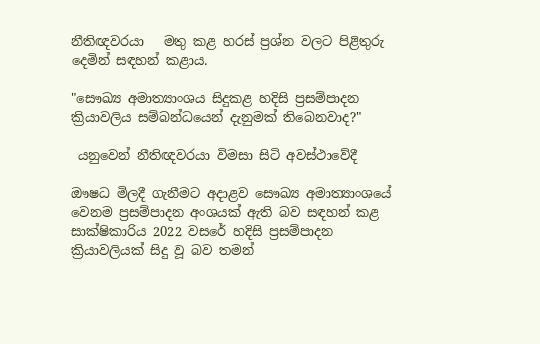නීතිඥවරයා   මතු කළ හරස් ප්‍රශ්න වලට පිළිතුරු දෙමින් සඳහන් කළාය.

"සෞඛ්‍ය අමාත්‍යාංශය සිදුකළ හදිසි ප්‍රසම්පාදන ක්‍රියාවලිය සම්බන්ධයෙන් දැනුමක් තිබෙනවාද?"

 යනුවෙන් නීතිඥවරයා විමසා සිටි අවස්ථාවේදී

ඖෂධ මිලදී ගැනීමට අදාළව සෞඛ්‍ය අමාත්‍යාංශයේ වෙනම ප්‍රසම්පාදන අංශයක් ඇති බව සඳහන් කළ සාක්ෂිකාරිය 2022 වසරේ හදිසි ප්‍රසම්පාදන ක්‍රියාවලියක් සිදු වූ බව තමන්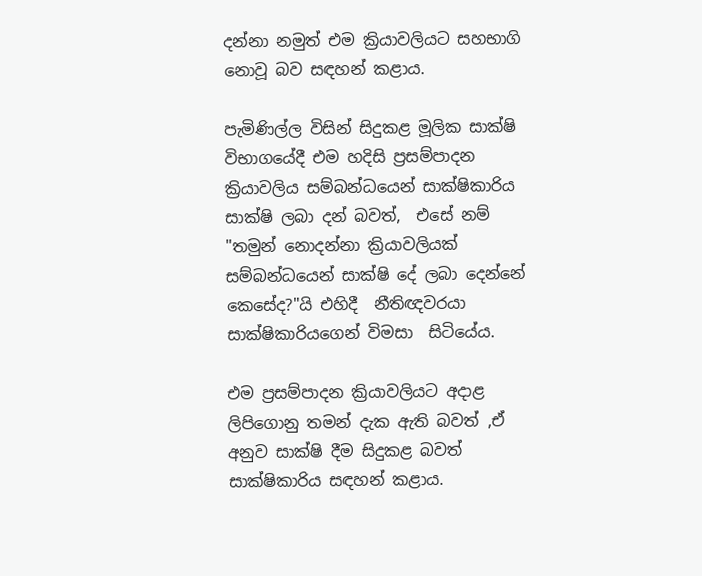දන්නා නමුත් එම ක්‍රියාවලියට සහභාගි නොවූ බව සඳහන් කළාය.

පැමිණිල්ල විසින් සිදුකළ මූලික සාක්ෂි විභාගයේදී එම හදිසි ප්‍රසම්පාදන ක්‍රියාවලිය සම්බන්ධයෙන් සාක්ෂිකාරිය සාක්ෂි ලබා දන් බවත්,  එසේ නම් "තමුන් නොදන්නා ක්‍රියාවලියක් සම්බන්ධයෙන් සාක්ෂි දේ ලබා දෙන්නේ කෙසේද?"යි එහිදී  නීතිඥවරයා සාක්ෂිකාරියගෙන් විමසා  සිටියේය.

එම ප්‍රසම්පාදන ක්‍රියාවලියට අදාළ ලිපිගොනු තමන් දැක ඇති බවත් ,ඒ අනුව සාක්ෂි දීම සිදුකළ බවත් සාක්ෂිකාරිය සඳහන් කළාය.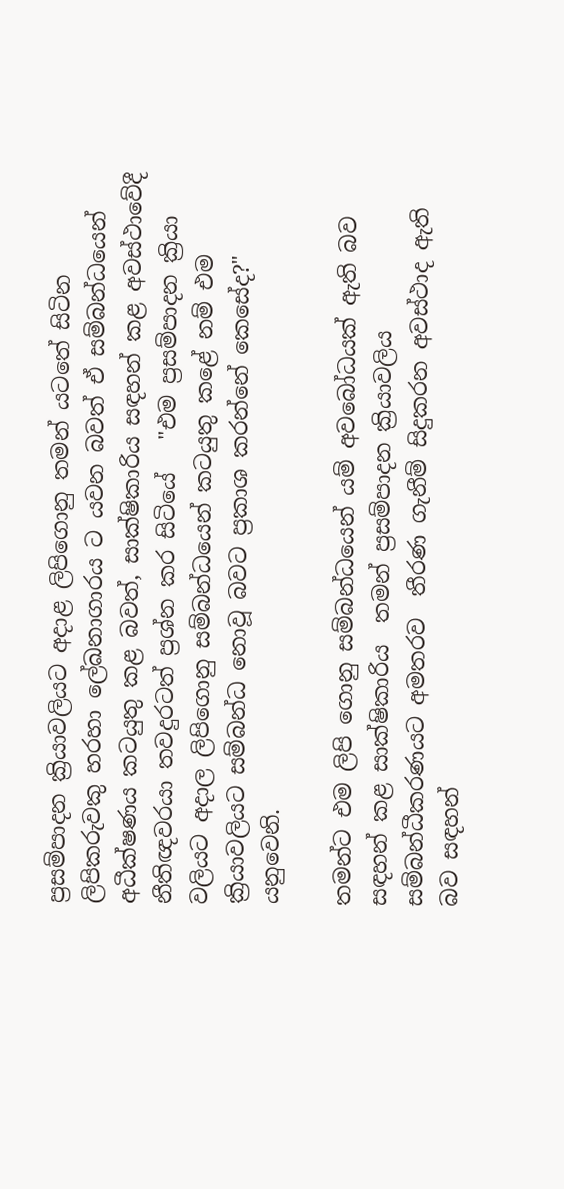ප්‍රසම්පාදන ක්‍රියාවලියට අදාළ ලිපිගොනු තමන් යටතේ සිටින ලිපිකරුවකු හරහා ලේඛනාගාරය ට යවන බවත් ඒ සම්බන්ධයෙන් අධීක්ෂණය කටයුතු කළ බවත්, සාක්ෂිකාරිය සඳහන් කළ අවස්ථාවේදී නීතිඥවරයා තවදුරටත් ප්‍රශ්න කර සිටියේ   "එම ප්‍රසම්පාදන ක්‍රියා වලියට අදාල ලිපිගොනු සම්බන්ධයෙන් කටයුතු කළේ නම් එම ක්‍රියාවලියට සම්බන්ධ නොවූ බවට ප්‍රකාශ කරන්නේ කෙසේද?" යනුවෙනි.

තමන්ට එම ලිපි ගොනු සම්බන්ධයෙන් යම් අවබෝධයක් ඇති බව සඳහන් කළ සාක්ෂිකාරිය  තමන් ප්‍රසම්පාදන ක්‍රියාවලිය සම්බන්ධීකරණයට අමතරව  තීරණ ගැනීම් සිදුකරන අවස්ථාද ඇති බව සඳහන්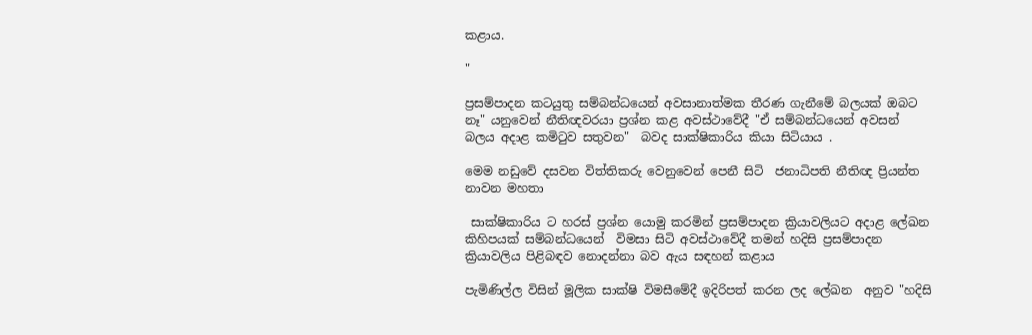කළාය.

"

ප්‍රසම්පාදන කටයුතු සම්බන්ධයෙන් අවසානාත්මක තීරණ ගැනීමේ බලයක් ඔබට නෑ" යනුවෙන් නීතිඥවරයා ප්‍රශ්න කළ අවස්ථාවේදී "ඒ සම්බන්ධයෙන් අවසන් බලය අදාළ කමිටුව සතුවන"  බවද සාක්ෂිකාරිය කියා සිටියාය .

මෙම නඩුවේ දසවන විත්තිකරු වෙනුවෙන් පෙනී සිටි  ජනාධිපති නීතිඥ ප්‍රියන්ත නාවන මහතා

 සාක්ෂිකාරිය ට හරස් ප්‍රශ්න යොමු කරමින් ප්‍රසම්පාදන ක්‍රියාවලියට අදාළ ලේඛන කිහිපයක් සම්බන්ධයෙන්  විමසා සිටි අවස්ථාවේදී තමන් හදිසි ප්‍රසම්පාදන ක්‍රියාවලිය පිළිබඳව නොදන්නා බව ඇය සඳහන් කළාය

පැමිණිල්ල විසින් මූලික සාක්ෂි විමසීමේදී ඉදිරිපත් කරන ලද ලේඛන  අනුව "හදිසි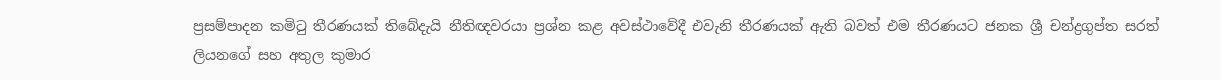ප්‍රසම්පාදන කමිටු තීරණයක් තිබේදැයි නීතිඥවරයා ප්‍රශ්න කළ අවස්ථාවේදී එවැනි තීරණයක් ඇති බවත් එම තීරණයට ජනක ශ්‍රී චන්ද්‍රගුප්ත සරත් ලියනගේ සහ අතුල කුමාර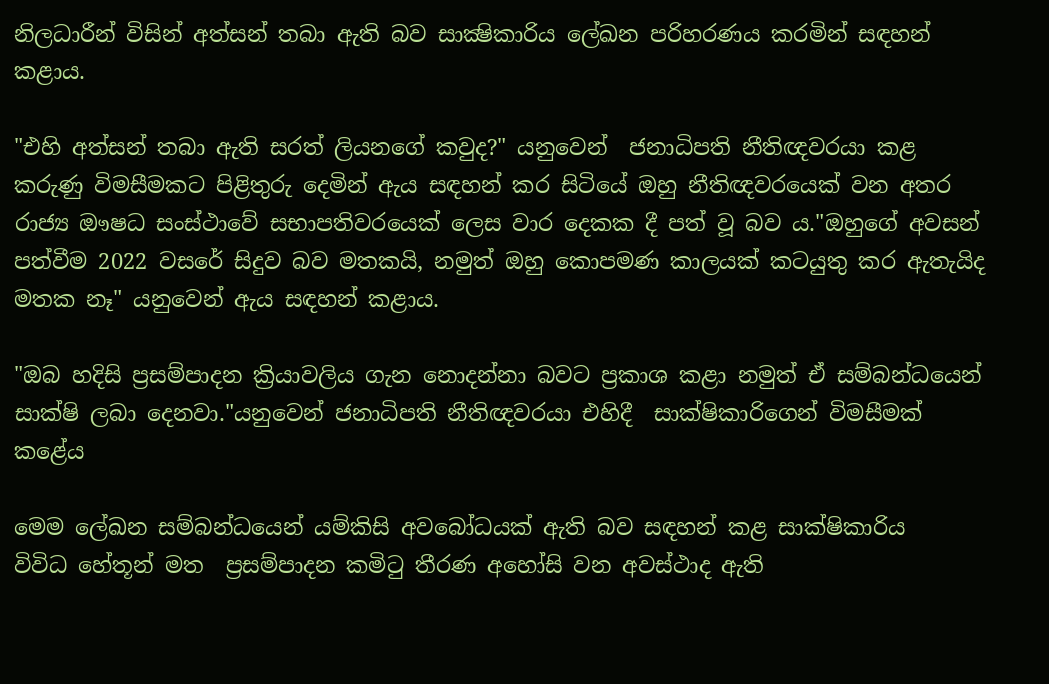නිලධාරීන් විසින් අත්සන් තබා ඇති බව සාක්‍ෂිකාරිය ලේඛන පරිහරණය කරමින් සඳහන් කළාය.

"එහි අත්සන් තබා ඇති සරත් ලියනගේ කවුද?" යනුවෙන්  ජනාධිපති නීතිඥවරයා කළ කරුණු විමසීමකට පිළිතුරු දෙමින් ඇය සඳහන් කර සිටියේ ඔහු නීතිඥවරයෙක් වන අතර රාජ්‍ය ඖෂධ සංස්ථාවේ සභාපතිවරයෙක් ලෙස වාර දෙකක දී පත් වූ බව ය."ඔහුගේ අවසන් පත්වීම 2022 වසරේ සිදුව බව මතකයි, නමුත් ඔහු කොපමණ කාලයක් කටයුතු කර ඇතැයිද මතක නෑ" යනුවෙන් ඇය සඳහන් කළාය.

"ඔබ හදිසි ප්‍රසම්පාදන ක්‍රියාවලිය ගැන නොදන්නා බවට ප්‍රකාශ කළා නමුත් ඒ සම්බන්ධයෙන් සාක්ෂි ලබා දෙනවා."යනුවෙන් ජනාධිපති නීතිඥවරයා එහිදී  සාක්ෂිකාරිගෙන් විමසීමක් කළේය

මෙම ලේඛන සම්බන්ධයෙන් යම්කිසි අවබෝධයක් ඇති බව සඳහන් කළ සාක්ෂිකාරිය   විවිධ හේතූන් මත  ප්‍රසම්පාදන කමිටු තීරණ අහෝසි වන අවස්ථාද ඇති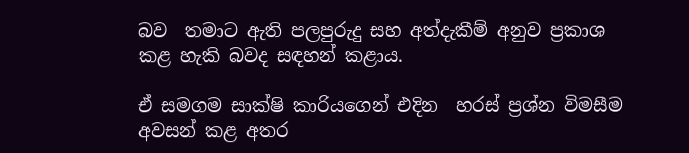බව  තමාට ඇති පලපුරුදු සහ අත්දැකීම් අනුව ප්‍රකාශ කළ හැකි බවද සඳහන් කළාය.

ඒ සමගම සාක්ෂි කාරියගෙන් එදින  හරස් ප්‍රශ්න විමසීම අවසන් කළ අතර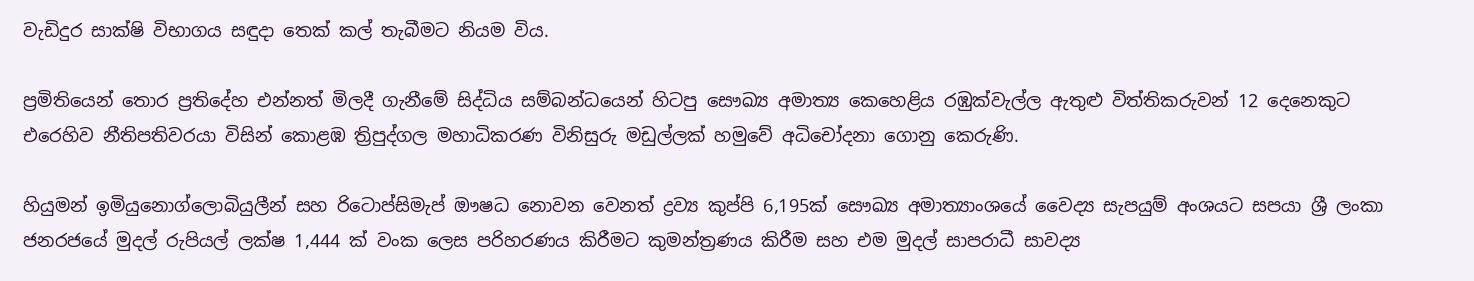වැඩිදුර සාක්ෂි විභාගය සඳුදා තෙක් කල් තැබීමට නියම විය.

ප්‍රමිතියෙන් තොර ප්‍රතිදේහ එන්නත් මිලදී ගැනීමේ සිද්ධිය සම්බන්ධයෙන් හිටපු සෞඛ්‍ය අමාත්‍ය කෙහෙළිය රඹුක්වැල්ල ඇතුළු විත්තිකරුවන් 12 දෙනෙකුට එරෙහිව නීතිපතිවරයා විසින් කොළඹ ත්‍රිපුද්ගල මහාධිකරණ විනිසුරු මඩුල්ලක් හමුවේ අධිචෝදනා ගොනු කෙරුණි.

හියුමන් ඉමියුනොග්ලොබියුලීන් සහ රිටොප්සිමැප් ඖෂධ නොවන වෙනත් ද්‍රව්‍ය කුප්පි 6,195ක් සෞඛ්‍ය අමාත්‍යාංශයේ වෛද්‍ය සැපයුම් අංශයට සපයා ශ්‍රී ලංකා ජනරජයේ මුදල් රුපියල් ලක්ෂ 1,444 ක් වංක ලෙස පරිහරණය කිරීමට කුමන්ත්‍රණය කිරීම සහ එම මුදල් සාපරාධී සාවද්‍ය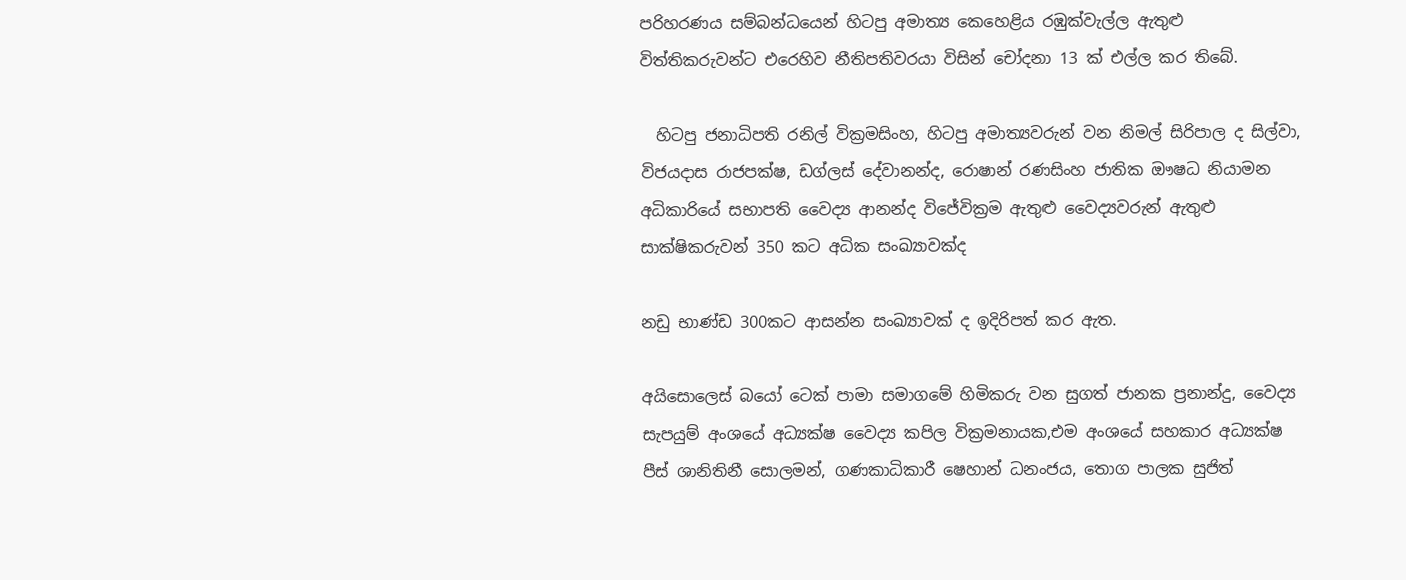පරිහරණය සම්බන්ධයෙන් හිටපු අමාත්‍ය කෙහෙළිය රඹුක්වැල්ල ඇතුළු විත්තිකරුවන්ට එරෙහිව නීතිපතිවරයා විසින් චෝදනා 13 ක් එල්ල කර තිබේ.

  හිටපු ජනාධිපති රනිල් වික්‍රමසිංහ, හිටපු අමාත්‍යවරුන් වන නිමල් සිරිපාල ද සිල්වා, විජයදාස රාජපක්ෂ, ඩග්ලස් දේවානන්ද, රොෂාන් රණසිංහ ජාතික ඖෂධ නියාමන අධිකාරියේ සභාපති වෛද්‍ය ආනන්ද විජේවික්‍රම ඇතුළු වෛද්‍යවරුන් ඇතුළු සාක්ෂිකරුවන් 350 කට අධික සංඛ්‍යාවක්ද

නඩු භාණ්ඩ 300කට ආසන්න සංඛ්‍යාවක් ද ඉදිරිපත් කර ඇත.

අයිසොලෙස් බයෝ ටෙක් පාමා සමාගමේ හිමිකරු වන සුගත් ජානක ප්‍රනාන්දු, වෛද්‍ය සැපයුම් අංශයේ අධ්‍යක්ෂ වෛද්‍ය කපිල වික්‍රමනායක,එම අංශයේ සහකාර අධ්‍යක්ෂ පීස් ශානිතිනී සොලමන්, ගණකාධිකාරී ෂෙහාන් ධනංජය, තොග පාලක සුජිත්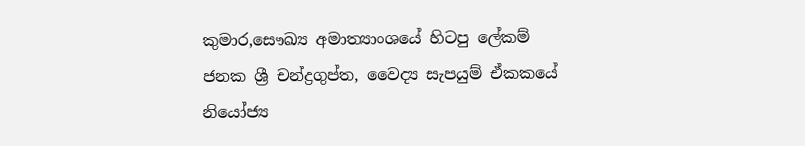කුමාර,සෞඛ්‍ය අමාත්‍යාංශයේ හිටපු ලේකම් ජනක ශ්‍රී චන්ද්‍රගුප්ත, වෛද්‍ය සැපයුම් ඒකකයේ නියෝජ්‍ය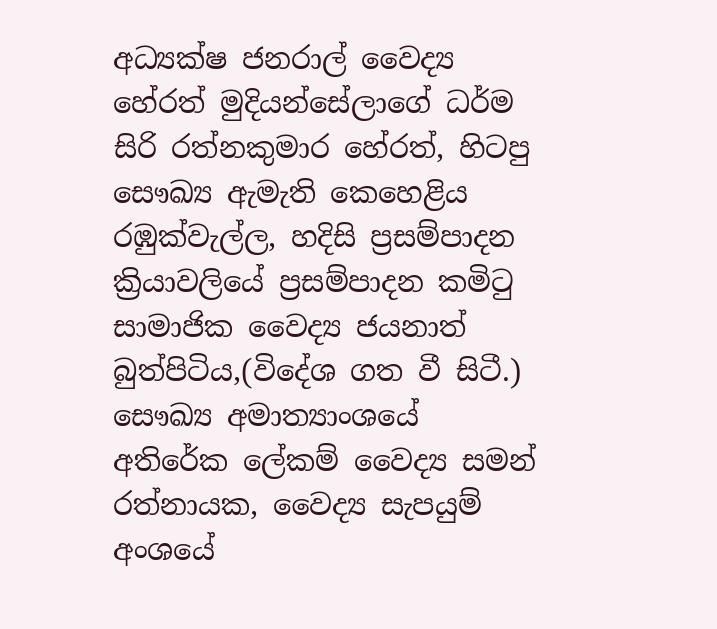අධ්‍යක්ෂ ජනරාල් වෛද්‍ය හේරත් මුදියන්සේලාගේ ධර්ම සිරි රත්නකුමාර හේරත්, හිටපු සෞඛ්‍ය ඇමැති කෙහෙළිය රඹුක්වැල්ල, හදිසි ප්‍රසම්පාදන ක්‍රියාවලියේ ප්‍රසම්පාදන කමිටු සාමාජික වෛද්‍ය ජයනාත් බුත්පිටිය,(විදේශ ගත වී සිටී.) සෞඛ්‍ය අමාත්‍යාංශයේ අතිරේක ලේකම් වෛද්‍ය සමන් රත්නායක, වෛද්‍ය සැපයුම් අංශයේ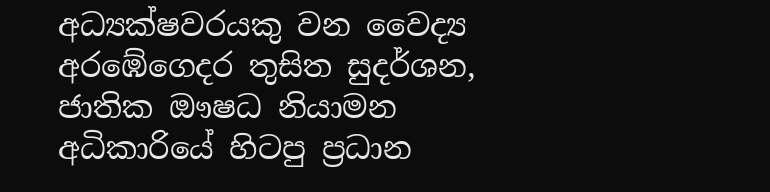අධ්‍යක්ෂවරයකු වන වෛද්‍ය අරඹේගෙදර තුසිත සුදර්ශන, ජාතික ඖෂධ නියාමන අධිකාරියේ හිටපු ප්‍රධාන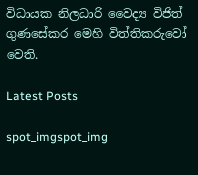විධායක නිලධාරි වෛද්‍ය විජිත් ගුණසේකර මෙහි විත්තිකරුවෝ වෙති.

Latest Posts

spot_imgspot_img